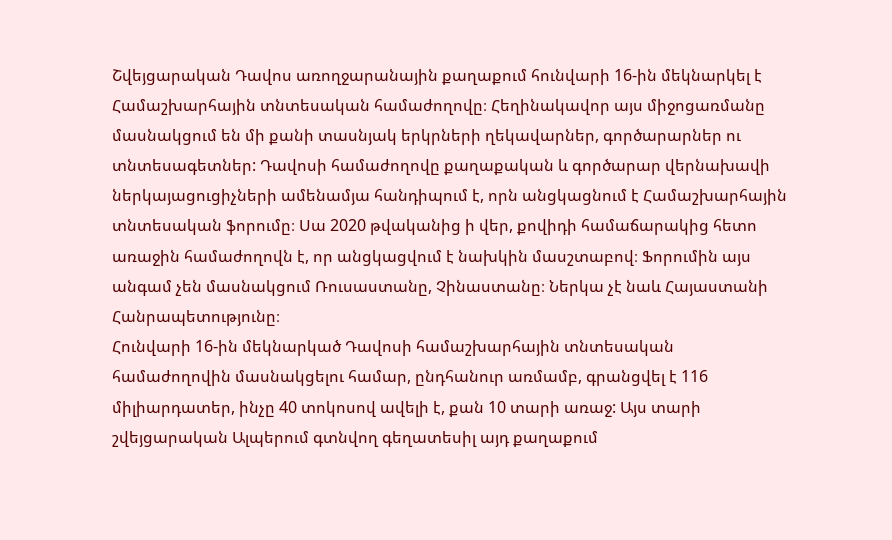Շվեյցարական Դավոս առողջարանային քաղաքում հունվարի 16-ին մեկնարկել է Համաշխարհային տնտեսական համաժողովը։ Հեղինակավոր այս միջոցառմանը մասնակցում են մի քանի տասնյակ երկրների ղեկավարներ, գործարարներ ու տնտեսագետներ: Դավոսի համաժողովը քաղաքական և գործարար վերնախավի ներկայացուցիչների ամենամյա հանդիպում է, որն անցկացնում է Համաշխարհային տնտեսական ֆորումը։ Սա 2020 թվականից ի վեր, քովիդի համաճարակից հետո առաջին համաժողովն է, որ անցկացվում է նախկին մասշտաբով։ Ֆորումին այս անգամ չեն մասնակցում Ռուսաստանը, Չինաստանը։ Ներկա չէ նաև Հայաստանի Հանրապետությունը։
Հունվարի 16-ին մեկնարկած Դավոսի համաշխարհային տնտեսական համաժողովին մասնակցելու համար, ընդհանուր առմամբ, գրանցվել է 116 միլիարդատեր, ինչը 40 տոկոսով ավելի է, քան 10 տարի առաջ: Այս տարի շվեյցարական Ալպերում գտնվող գեղատեսիլ այդ քաղաքում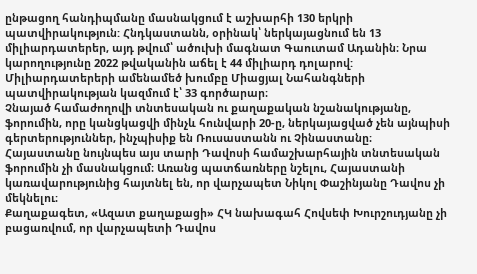ընթացող հանդիպմանը մասնակցում է աշխարհի 130 երկրի պատվիրակություն: Հնդկաստանն, օրինակ՝ ներկայացնում են 13 միլիարդատերեր, այդ թվում՝ ածուխի մագնատ Գաուտամ Ադանին։ Նրա կարողությունը 2022 թվականին աճել է 44 միլիարդ դոլարով: Միլիարդատերերի ամենամեծ խումբը Միացյալ Նահանգների պատվիրակության կազմում է՝ 33 գործարար։
Չնայած համաժողովի տնտեսական ու քաղաքական նշանակությանը, ֆորումին, որը կանցկացվի մինչև հունվարի 20-ը, ներկայացված չեն այնպիսի գերտերություններ, ինչպիսիք են Ռուսաստանն ու Չինաստանը։
Հայաստանը նույնպես այս տարի Դավոսի համաշխարհային տնտեսական ֆորումին չի մասնակցում։ Առանց պատճառները նշելու, Հայաստանի կառավարությունից հայտնել են, որ վարչապետ Նիկոլ Փաշինյանը Դավոս չի մեկնելու։
Քաղաքագետ, «Ազատ քաղաքացի» ՀԿ նախագահ Հովսեփ Խուրշուդյանը չի բացառվում, որ վարչապետի Դավոս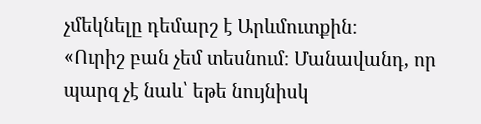չմեկնելը դեմարշ է Արևմուտքին։
«Ուրիշ բան չեմ տեսնում։ Մանավանդ, որ պարզ չէ նաև՝ եթե նույնիսկ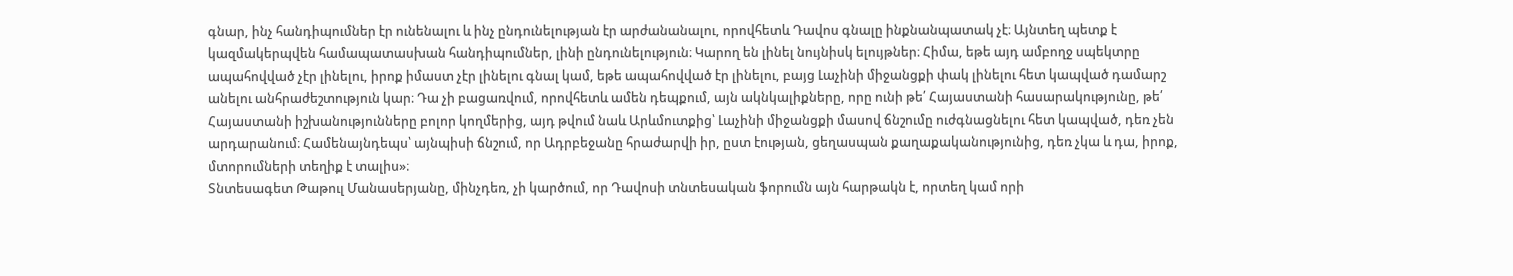գնար, ինչ հանդիպումներ էր ունենալու և ինչ ընդունելության էր արժանանալու, որովհետև Դավոս գնալը ինքնանպատակ չէ։ Այնտեղ պետք է կազմակերպվեն համապատասխան հանդիպումներ, լինի ընդունելություն։ Կարող են լինել նույնիսկ ելույթներ։ Հիմա, եթե այդ ամբողջ սպեկտրը ապահովված չէր լինելու, իրոք իմաստ չէր լինելու գնալ կամ, եթե ապահովված էր լինելու, բայց Լաչինի միջանցքի փակ լինելու հետ կապված դամարշ անելու անհրաժեշտություն կար։ Դա չի բացառվում, որովհետև ամեն դեպքում, այն ակնկալիքները, որը ունի թե՛ Հայաստանի հասարակությունը, թե՛ Հայաստանի իշխանությունները բոլոր կողմերից, այդ թվում նաև Արևմուտքից՝ Լաչինի միջանցքի մասով ճնշումը ուժգնացնելու հետ կապված, դեռ չեն արդարանում։ Համենայնդեպս՝ այնպիսի ճնշում, որ Ադրբեջանը հրաժարվի իր, ըստ էության, ցեղասպան քաղաքականությունից, դեռ չկա և դա, իրոք, մտորումների տեղիք է տալիս»։
Տնտեսագետ Թաթուլ Մանասերյանը, մինչդեռ, չի կարծում, որ Դավոսի տնտեսական ֆորումն այն հարթակն է, որտեղ կամ որի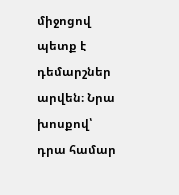միջոցով պետք է դեմարշներ արվեն։ Նրա խոսքով՝ դրա համար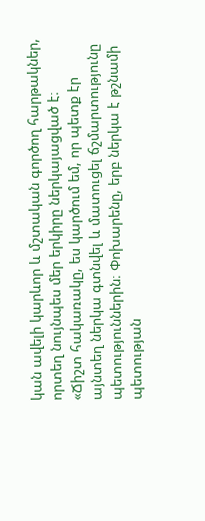կան ավելի կարևոր և մշտական գործող հարթակներ, որտեղ նույնպես մեր երկիրը ներկայացված է։
«Ճիշտ հակառակը, ես կարծում եմ, որ պետք էր այնտեղ ներկա գտնվել և մատուցել ճշմարտությունը պետություններին։ Փոխարենը, երբ ներկա է թշնամի պետության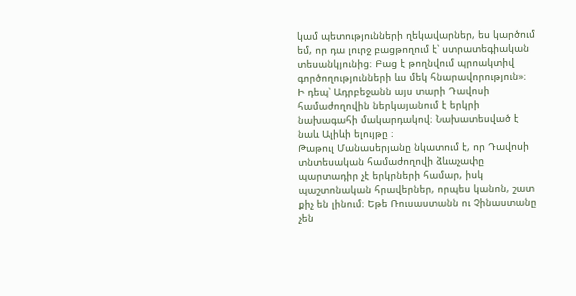կամ պետությունների ղեկավարներ, ես կարծում եմ, որ դա լուրջ բացթողում է՝ ստրատեգիական տեսանկյունից։ Բաց է թողնվում պրոակտիվ գործողությունների ևս մեկ հնարավորություն»։
Ի դեպ՝ Ադրբեջանն այս տարի Դավոսի համաժողովին ներկայանում է երկրի նախագահի մակարդակով։ Նախատեսված է նաև Ալիևի ելույթը ։
Թաթուլ Մանասերյանը նկատում է, որ Դավոսի տնտեսական համաժողովի ձևաչափը պարտադիր չէ երկրների համար, իսկ պաշտոնական հրավերներ, որպես կանոն, շատ քիչ են լինում։ Եթե Ռուսաստանն ու Չինաստանը չեն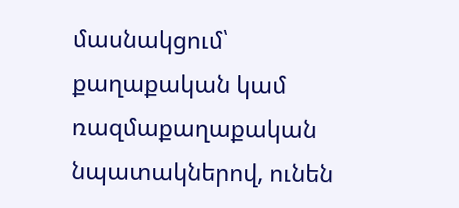մասնակցում՝ քաղաքական կամ ռազմաքաղաքական նպատակներով, ունեն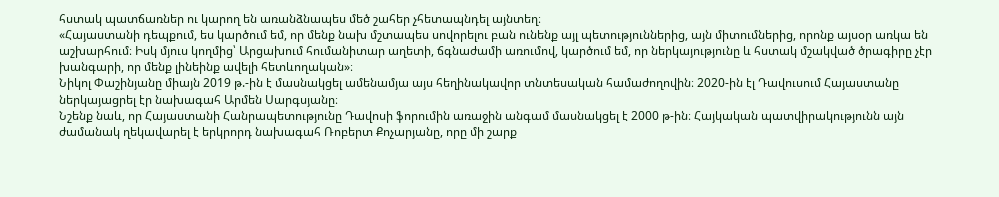հստակ պատճառներ ու կարող են առանձնապես մեծ շահեր չհետապնդել այնտեղ։
«Հայաստանի դեպքում, ես կարծում եմ, որ մենք նախ մշտապես սովորելու բան ունենք այլ պետություններից, այն միտումներից, որոնք այսօր առկա են աշխարհում։ Իսկ մյուս կողմից՝ Արցախում հումանիտար աղետի, ճգնաժամի առումով, կարծում եմ, որ ներկայությունը և հստակ մշակված ծրագիրը չէր խանգարի, որ մենք լինեինք ավելի հետևողական»։
Նիկոլ Փաշինյանը միայն 2019 թ.-ին է մասնակցել ամենամյա այս հեղինակավոր տնտեսական համաժողովին։ 2020-ին էլ Դավուսում Հայաստանը ներկայացրել էր նախագահ Արմեն Սարգսյանը։
Նշենք նաև, որ Հայաստանի Հանրապետությունը Դավոսի ֆորումին առաջին անգամ մասնակցել է 2000 թ-ին։ Հայկական պատվիրակությունն այն ժամանակ ղեկավարել է երկրորդ նախագահ Ռոբերտ Քոչարյանը, որը մի շարք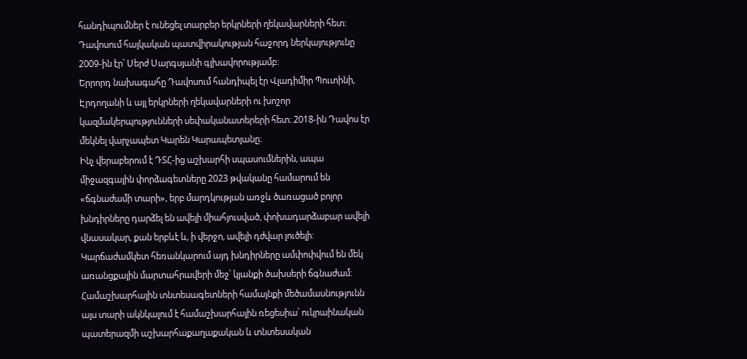հանդիպումներ է ունեցել տարբեր երկրների ղեկավարների հետ: Դավոսում հայկական պատվիրակության հաջորդ ներկայությունը 2009-ին էր՝ Սերժ Սարգսյանի գլխավորությամբ:
Երրորդ նախագահը Դավոսում հանդիպել էր Վլադիմիր Պուտինի, Էրդողանի և այլ երկրների ղեկավարների ու խոշոր կազմակերպությունների սեփականատերերի հետ։ 2018-ին Դավոս էր մեկնել վարչապետ Կարեն Կարապետյանը։
Ինչ վերաբերում է ԴՏՀ-ից աշխարհի սպասումներին, ապա միջազգային փորձագետները 2023 թվականը համարում են «ճգնաժամի տարի», երբ մարդկության առջև ծառացած բոլոր խնդիրները դարձել են ավելի միահյուսված, փոխադարձաբար ավելի վնասակար, քան երբևէ և, ի վերջո, ավելի դժվար լուծելի: Կարճաժամկետ հեռանկարում այդ խնդիրները ամփոփվում են մեկ առանցքային մարտահրավերի մեջ՝ կյանքի ծախսերի ճգնաժամ:
Համաշխարհային տնտեսագետների համայնքի մեծամասնությունն այս տարի ակնկալում է համաշխարհային ռեցեսիա՝ ուկրաինական պատերազմի աշխարհաքաղաքական և տնտեսական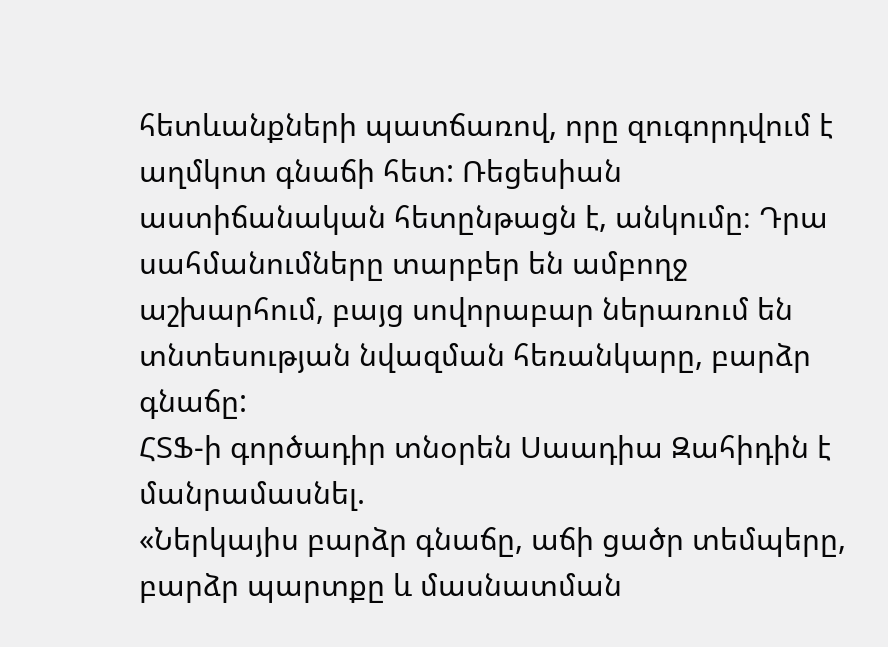հետևանքների պատճառով, որը զուգորդվում է աղմկոտ գնաճի հետ: Ռեցեսիան աստիճանական հետընթացն է, անկումը։ Դրա սահմանումները տարբեր են ամբողջ աշխարհում, բայց սովորաբար ներառում են տնտեսության նվազման հեռանկարը, բարձր գնաճը:
ՀՏՖ-ի գործադիր տնօրեն Սաադիա Զահիդին է մանրամասնել.
«Ներկայիս բարձր գնաճը, աճի ցածր տեմպերը, բարձր պարտքը և մասնատման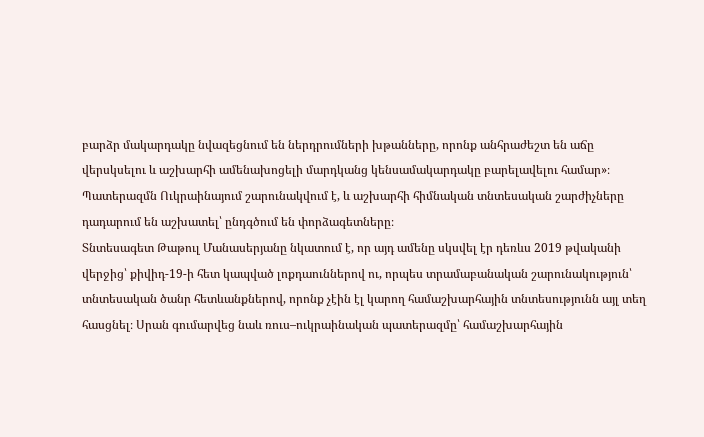բարձր մակարդակը նվազեցնում են ներդրումների խթանները, որոնք անհրաժեշտ են աճը վերսկսելու և աշխարհի ամենախոցելի մարդկանց կենսամակարդակը բարելավելու համար»։
Պատերազմն Ուկրաինայում շարունակվում է, և աշխարհի հիմնական տնտեսական շարժիչները դադարում են աշխատել՝ ընդգծում են փորձագետները։
Տնտեսագետ Թաթուլ Մանասերյանը նկատում է, որ այդ ամենը սկսվել էր դեռևս 2019 թվականի վերջից՝ քիվիդ-19-ի հետ կապված լոքդաուններով ու, որպես տրամաբանական շարունակություն՝ տնտեսական ծանր հետևանքներով, որոնք չէին էլ կարող համաշխարհային տնտեսությունն այլ տեղ հասցնել։ Սրան գումարվեց նաև ռուս–ուկրաինական պատերազմը՝ համաշխարհային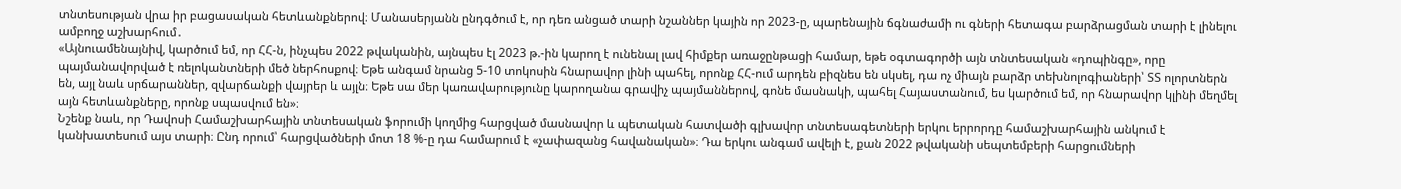տնտեսության վրա իր բացասական հետևանքներով։ Մանասերյանն ընդգծում է, որ դեռ անցած տարի նշաններ կային որ 2023-ը, պարենային ճգնաժամի ու գների հետագա բարձրացման տարի է լինելու ամբողջ աշխարհում․
«Այնուամենայնիվ, կարծում եմ, որ ՀՀ-ն, ինչպես 2022 թվականին, այնպես էլ 2023 թ.-ին կարող է ունենալ լավ հիմքեր առաջընթացի համար, եթե օգտագործի այն տնտեսական «դոպինգը», որը պայմանավորված է ռելոկանտների մեծ ներհոսքով։ Եթե անգամ նրանց 5-10 տոկոսին հնարավոր լինի պահել, որոնք ՀՀ-ում արդեն բիզնես են սկսել, դա ոչ միայն բարձր տեխնոլոգիաների՝ ՏՏ ոլորտներն են, այլ նաև սրճարաններ, զվարճանքի վայրեր և այլն։ Եթե սա մեր կառավարությունը կարողանա գրավիչ պայմաններով, գոնե մասնակի, պահել Հայաստանում, ես կարծում եմ, որ հնարավոր կլինի մեղմել այն հետևանքները, որոնք սպասվում են»։
Նշենք նաև, որ Դավոսի Համաշխարհային տնտեսական ֆորումի կողմից հարցված մասնավոր և պետական հատվածի գլխավոր տնտեսագետների երկու երրորդը համաշխարհային անկում է կանխատեսում այս տարի։ Ընդ որում՝ հարցվածների մոտ 18 %-ը դա համարում է «չափազանց հավանական»։ Դա երկու անգամ ավելի է, քան 2022 թվականի սեպտեմբերի հարցումների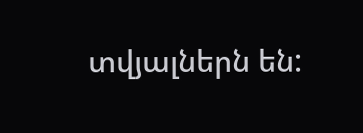տվյալներն են: